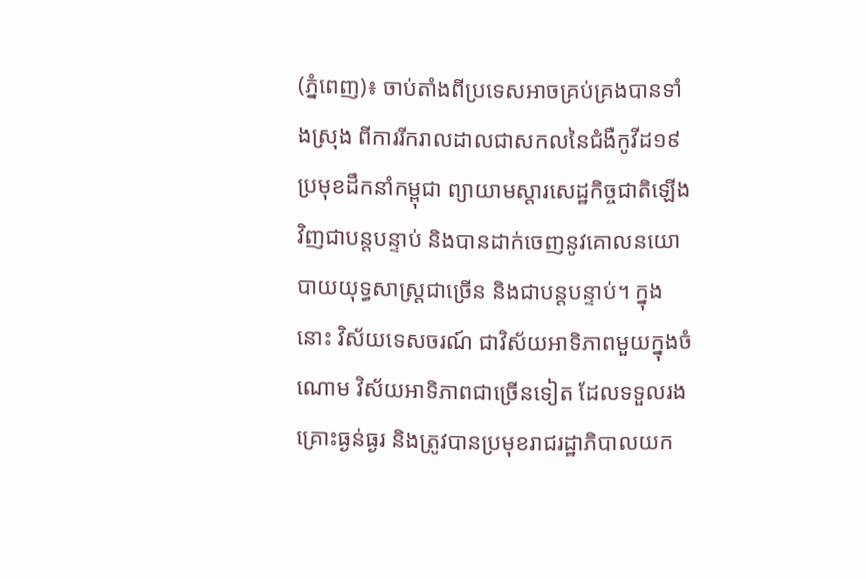(ភ្នំពេញ)៖ ចាប់តាំងពីប្រទេសអាចគ្រប់គ្រងបានទាំងស្រុង ពីការរីករាលដាលជាសកលនៃជំងឺកូវីដ១៩ ប្រមុខដឹកនាំកម្ពុជា ព្យាយាមស្តារសេដ្ឋកិច្ចជាតិឡើងវិញជាបន្តបន្ទាប់ និងបានដាក់ចេញនូវគោលនយោបាយយុទ្ធសាស្ត្រជាច្រើន និងជាបន្តបន្ទាប់។ ក្នុងនោះ វិស័យទេសចរណ៍ ជាវិស័យអាទិភាពមួយក្នុងចំណោម វិស័យអាទិភាពជាច្រើនទៀត ដែលទទួលរងគ្រោះធ្ងន់ធ្ងរ និងត្រូវបានប្រមុខរាជរដ្ឋាភិបាលយក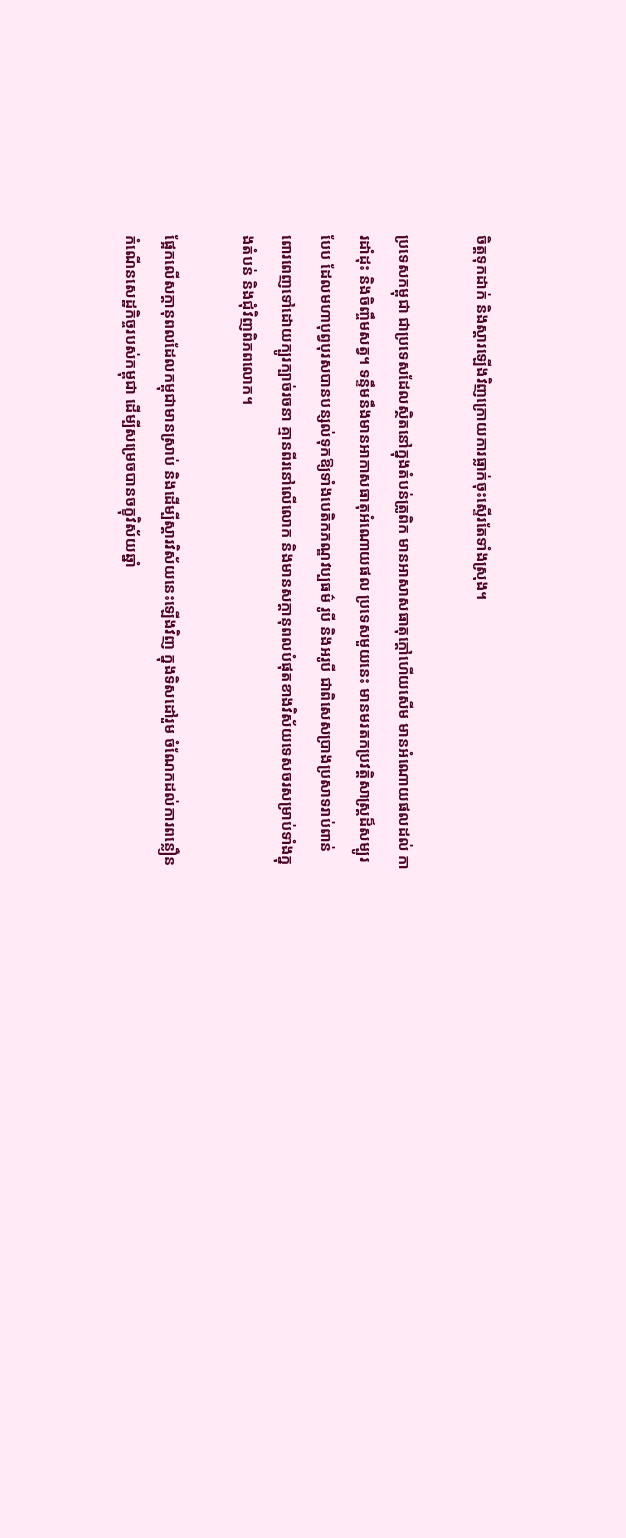ចិត្តទុកដាក់ និងស្តារឡើងវិញក្រោយការធ្លាក់ចុះស្ទើរតែទាំងស្រុង។

ប្រទេសកម្ពុជា ជាប្រទេសដែលស្ថិតនៅក្នុងតំបន់ត្រូពិក មានអាសាសធាតុក្តៅហើយសើម មានអំណោយផលដល់ ការដាំដុះ និងចិញ្ចឹមសត្វ។ ទន្ទឹមនឹងមានអាកាសធាតុអំណោយផល ប្រទេសមួយនេះ មានមរតកប្រវត្តិសាស្ត្រដ៏សម្បូរបែប ដែលមហាបុព្វបុរសបានបន្សល់ទុកឱ្យទាំងបេតិកភណ្ឌវប្បធម៌ រូបី និងអរូបី ជាពិសេសប្រាងប្រសាទរាប់ពាន់ ពោរពេញទៅដោយក្បូរក្បាច់រចនា គ្មានពីរនៅលើលោក និងមានសក្ដានុពលបំផុតខាងវិស័យទេសចរសម្រាប់ទាំងក្នុងតំបន់ និងជុំវិញពិភពលោក។

ផ្អែកលើសក្ដានុពលដែលកម្ពុជាមានស្រាប់ និងដើម្បីស្ដារវិស័យនេះឡើងវិញ ក្នុងទិសដៅរួម ចំណែកដល់ការពន្លឿនកំណើនសេដ្ឋកិច្ចរបស់កម្ពុជា ដើម្បីសម្រេចបានចក្ខុវិស័យឆ្នាំ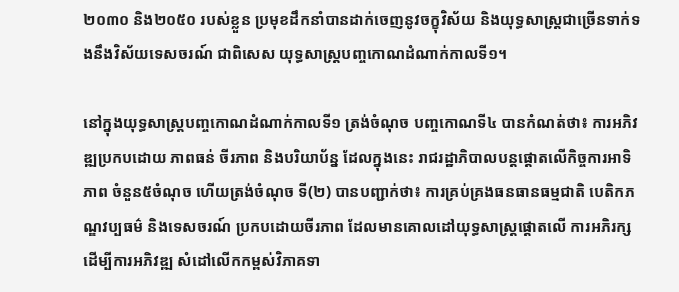២០៣០ និង២០៥០ របស់ខ្លួន ប្រមុខដឹកនាំបានដាក់ចេញនូវចក្ខុវិស័យ និងយុទ្ធសាស្ត្រជាច្រើនទាក់ទងនឹងវិស័យទេសចរណ៍ ជាពិសេស យុទ្ធសាស្ត្របញ្ចកោណដំណាក់កាលទី១។

នៅក្នុងយុទ្ធសាស្ត្របញ្ចកោណដំណាក់កាលទី១ ត្រង់ចំណុច បញ្ចកោណទី៤ បានកំណត់ថា៖ ការអភិវឌ្ឍប្រកបដោយ ភាពធន់ ចីរភាព និងបរិយាប័ន្ន ដែលក្នុងនេះ រាជរដ្ឋាភិបាលបន្តផ្តោតលើកិច្ចការអាទិភាព ចំនួន៥ចំណុច ហើយត្រង់ចំណុច ទី(២) បានបញ្ជាក់ថា៖ ការគ្រប់គ្រងធនធានធម្មជាតិ បេតិកភណ្ឌវប្បធម៌ និងទេសចរណ៍ ប្រកបដោយចីរភាព ដែលមានគោលដៅយុទ្ធសាស្ត្រផ្តោតលើ ការអភិរក្សដើម្បីការអភិវឌ្ឍ សំដៅលើកកម្ពស់វិភាគទា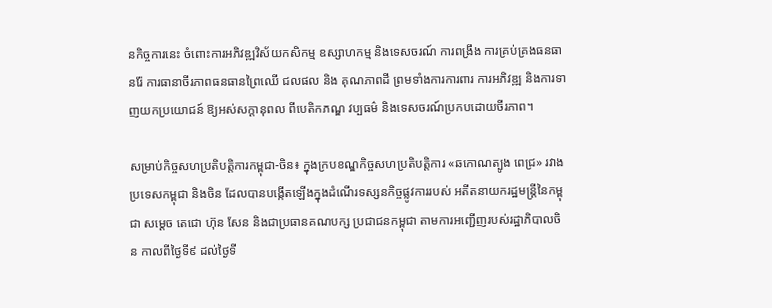នកិច្ចការនេះ ចំពោះការអភិវឌ្ឍវិស័យកសិកម្ម ឧស្សាហកម្ម និងទេសចរណ៍ ការពង្រឹង ការគ្រប់គ្រងធនធានរ៉ែ ការធានាចីរភាពធនធានព្រៃឈើ ជលផល និង គុណភាពដី ព្រមទាំងការការពារ ការអភិវឌ្ឍ និងការទាញយកប្រយោជន៍ ឱ្យអស់សក្តានុពល ពីបេតិកភណ្ឌ វប្បធម៌ និងទេសចរណ៍ប្រកបដោយចីរភាព។

សម្រាប់កិច្ចសហប្រតិបត្តិការកម្ពុជា-ចិន៖ ក្នុងក្របខណ្ឌកិច្ចសហប្រតិបត្តិការ «ឆកោណត្បូង ពេជ្រ» រវាងប្រទេសកម្ពុជា និងចិន ដែលបានបង្កើតឡើងក្នុងដំណើរទស្សនកិច្ចផ្លូវការរបស់ អតីតនាយករដ្ឋមន្ត្រីនៃកម្ពុជា សម្តេច តេជោ ហ៊ុន សែន និងជាប្រធានគណបក្ស ប្រជាជនកម្ពុជា តាមការអញ្ជើញរបស់រដ្ឋាភិបាលចិន កាលពីថ្ងៃទី៩ ដល់ថ្ងៃទី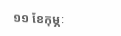១១ ខែកុម្ភៈ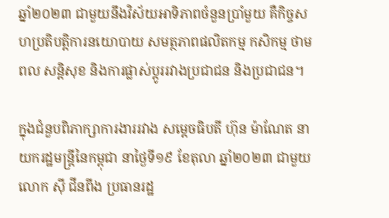ឆ្នាំ២០២៣ ជាមួយនឹងវិស័យអាទិភាពចំនួនប្រាំមួយ គឺកិច្ចសហប្រតិបត្តិការនយោបាយ សមត្ថភាពផលិតកម្ម កសិកម្ម ថាមពល សន្តិសុខ និងការផ្លាស់ប្តូររវាងប្រជាជន និងប្រជាជន។

ក្នុងជំនួបពិភាក្សាការងាររវាង សម្តេចធិបតី ហ៊ុន ម៉ាណែត នាយករដ្ឋមន្រ្តីនៃកម្ពុជា នាថ្ងៃទី១៩ ខែតុលា ឆ្នាំ២០២៣ ជាមួយ លោក ស៊ី ជីនពីង ប្រធានរដ្ឋ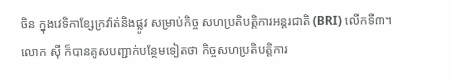ចិន ក្នុងវេទិកាខ្សែក្រវ៉ាត់និងផ្លូវ សម្រាប់កិច្ច សហប្រតិបត្តិការអន្តរជាតិ (BRI) លើកទី៣។ លោក ស៊ី ក៏បានគូសបញ្ជាក់បន្ថែមទៀតថា កិច្ចសហប្រតិបត្តិការ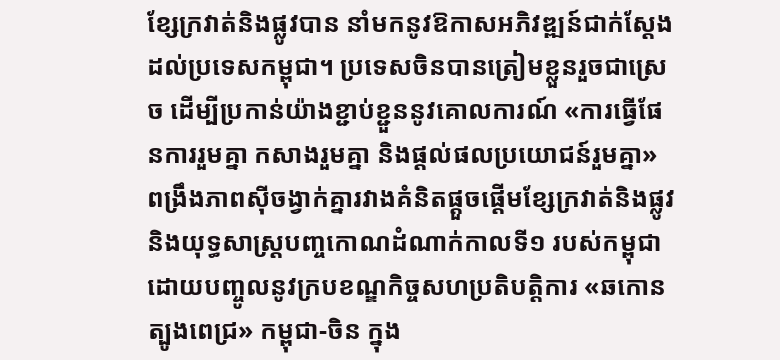ខ្សែក្រវាត់និងផ្លូវបាន នាំមកនូវឱកាសអភិវឌ្ឍន៍ជាក់ស្តែងដល់ប្រទេសកម្ពុជា។ ប្រទេសចិនបានត្រៀមខ្លួនរួចជាស្រេច ដើម្បីប្រកាន់យ៉ាងខ្ជាប់ខ្ជួននូវគោលការណ៍ «ការធ្វើផែនការរួមគ្នា កសាងរួមគ្នា និងផ្តល់ផលប្រយោជន៍រួមគ្នា» ពង្រឹងភាពស៊ីចង្វាក់គ្នារវាងគំនិតផ្តួចផ្តើមខ្សែក្រវាត់និងផ្លូវ និងយុទ្ធសាស្ត្របញ្ចកោណដំណាក់កាលទី១ របស់កម្ពុជា ដោយបញ្ចូលនូវក្របខណ្ឌកិច្ចសហប្រតិបត្តិការ «ឆកោនត្បូងពេជ្រ» កម្ពុជា-ចិន ក្នុង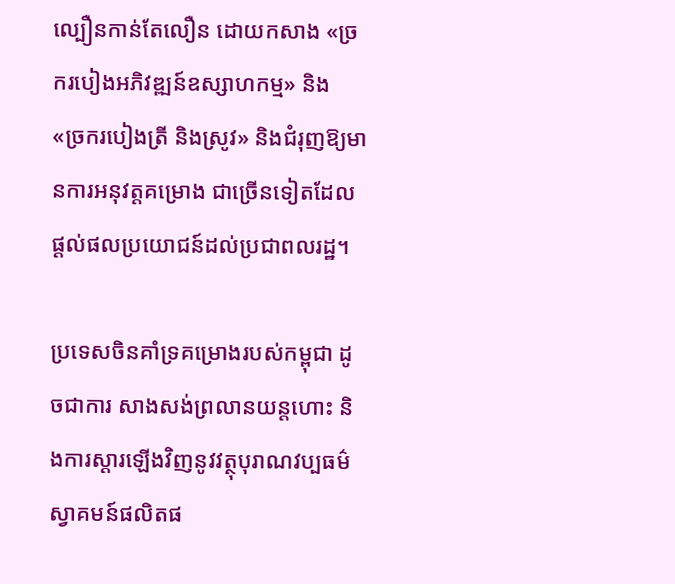ល្បឿនកាន់តែលឿន ដោយកសាង «ច្រករបៀងអភិវឌ្ឍន៍ឧស្សាហកម្ម» និង «ច្រករបៀងត្រី និងស្រូវ» និងជំរុញឱ្យមានការអនុវត្តគម្រោង ជាច្រើនទៀតដែលផ្តល់ផលប្រយោជន៍ដល់ប្រជាពលរដ្ឋ។

ប្រទេសចិនគាំទ្រគម្រោងរបស់កម្ពុជា ដូចជាការ សាងសង់ព្រលានយន្តហោះ និងការស្ដារឡើងវិញនូវវត្ថុបុរាណវប្បធម៌ ស្វាគមន៍ផលិតផ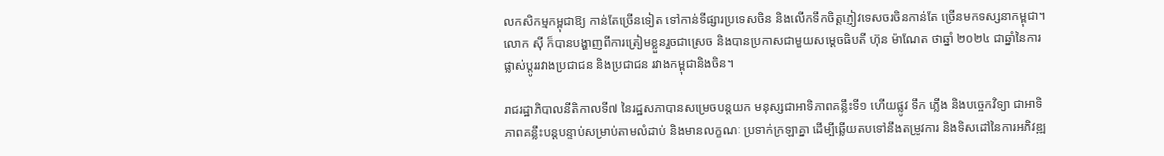លកសិកម្មកម្ពុជាឱ្យ កាន់តែច្រើនទៀត ទៅកាន់ទីផ្សារប្រទេសចិន និងលើកទឹកចិត្តភ្ញៀវទេសចរចិនកាន់តែ ច្រើនមកទស្សនាកម្ពុជា។ លោក ស៊ី ក៏បានបង្ហាញពីការត្រៀមខ្លួនរួចជាស្រេច និងបានប្រកាសជាមួយសម្តេចធិបតី ហ៊ុន ម៉ាណែត ថាឆ្នាំ ២០២៤ ជាឆ្នាំនៃការផ្លាស់ប្តូររវាងប្រជាជន និងប្រជាជន រវាងកម្ពុជានិងចិន។

រាជរដ្ឋាភិបាលនីតិកាលទី៧ នៃរដ្ឋសភាបានសម្រេចបន្តយក មនុស្សជាអាទិភាពគន្លឹះទី១ ហើយផ្លូវ ទឹក ភ្លើង និងបច្ចេកវិទ្យា ជាអាទិភាពគន្លឹះបន្តបន្ទាប់សម្រាប់តាមលំដាប់ និងមានលក្ខណៈ ប្រទាក់ក្រឡាគ្នា ដើម្បីឆ្លើយតបទៅនឹងតម្រូវការ និងទិសដៅនៃការអភិវឌ្ឍ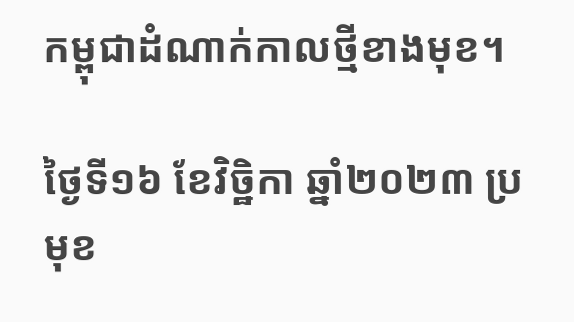កម្ពុជាដំណាក់កាលថ្មីខាងមុខ។

ថ្ងៃទី១៦ ខែវិច្ឋិកា ឆ្នាំ២០២៣ ប្រមុខ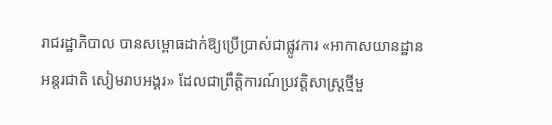រាជរដ្ឋាភិបាល បានសម្ពោធដាក់ឱ្យប្រើប្រាស់ជាផ្លូវការ «អាកាសយានដ្ឋានអន្តរជាតិ សៀមរាបអង្គរ» ដែលជាព្រឹត្តិការណ៍ប្រវត្តិសាស្ត្រថ្មីមួ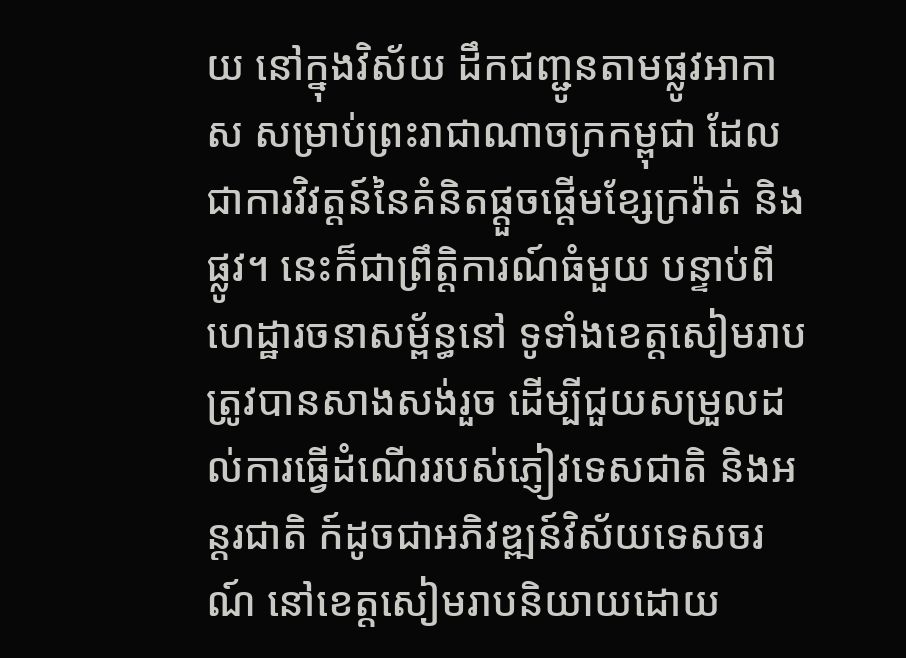យ នៅក្នុងវិស័យ ដឹកជញ្ជូនតាមផ្លូវអាកាស សម្រាប់ព្រះរាជាណាចក្រកម្ពុជា ដែលជាការវិវត្តន៍នៃគំនិតផ្តួចផ្តើមខ្សែក្រវ៉ាត់ និងផ្លូវ។ នេះក៏ជាព្រឹត្តិការណ៍ធំមួយ បន្ទាប់ពីហេដ្ឋារចនាសម្ព័ន្ធនៅ ទូទាំងខេត្តសៀមរាប ត្រូវបានសាងសង់រួច ដើម្បីជួយសម្រួលដល់ការធ្វើដំណើររបស់ភ្ញៀវទេសជាតិ និងអន្តរជាតិ ក៍ដូចជាអភិវឌ្ឍន៍វិស័យទេសចរណ៍ នៅខេត្តសៀមរាបនិយាយដោយ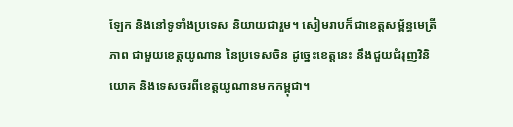ឡែក និងនៅទូទាំងប្រទេស និយាយជារួម។ សៀមរាបក៏ជាខេត្តសម្ព័ន្ធមេត្រីភាព ជាមួយខេត្តយូណាន នៃប្រទេសចិន ដូច្នេះខេត្តនេះ នឹងជួយជំរុញវិនិយោគ និងទេសចរពីខេត្តយូណានមកកម្ពុជា។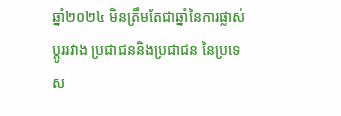ឆ្នាំ២០២៤ មិនត្រឹមតែជាឆ្នាំនៃការផ្លាស់ប្តូររវាង ប្រជាជននិងប្រជាជន នៃប្រទេស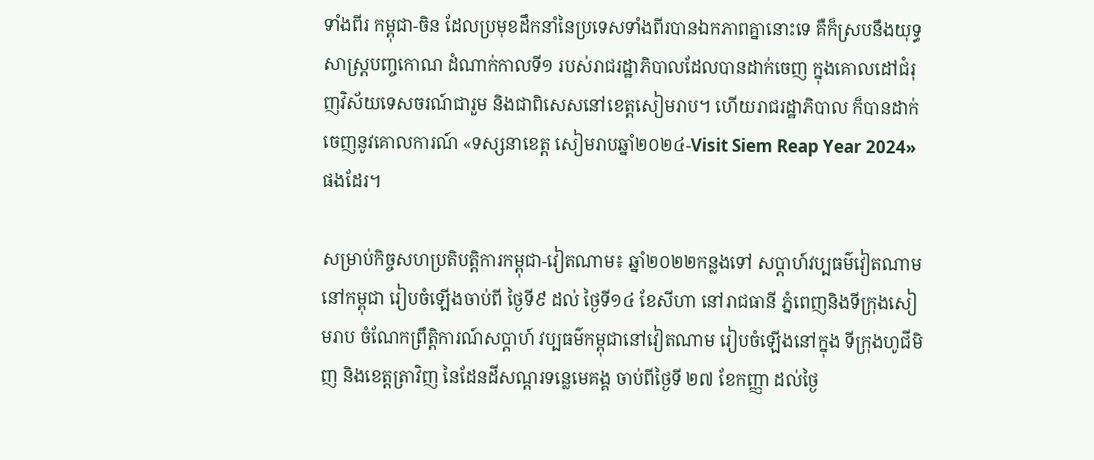ទាំងពីរ កម្ពុជា-ចិន ដែលប្រមុខដឹកនាំនៃប្រទេសទាំងពីរបានឯកភាពគ្នានោះទេ គឺក៏ស្របនឹងយុទ្ធសាស្ត្របញ្ចកោណ ដំណាក់កាលទី១ របស់រាជរដ្ឋាភិបាលដែលបានដាក់ចេញ ក្នុងគោលដៅជំរុញវិស័យទេសចរណ៍ជារួម និងជាពិសេសនៅខេត្តសៀមរាប។ ហើយរាជរដ្ឋាភិបាល ក៏បានដាក់ចេញនូវគោលការណ៍ «ទស្សនាខេត្ត សៀមរាបឆ្នាំ២០២៤-Visit Siem Reap Year 2024» ផងដែរ។

សម្រាប់កិច្ចសហប្រតិបត្តិការកម្ពុជា-វៀតណាម៖ ឆ្នាំ២០២២កន្លងទៅ សប្តាហ៍វប្បធម៌វៀតណាម នៅកម្ពុជា រៀបចំឡើងចាប់ពី ថ្ងៃទី៩ ដល់ ថ្ងៃទី១៤ ខែសីហា នៅរាជធានី ភ្នំពេញនិងទីក្រុងសៀមរាប ចំណែកព្រឹត្តិការណ៍សប្តាហ៍ វប្បធម៌កម្ពុជានៅវៀតណាម រៀបចំឡើងនៅក្នុង ទីក្រុងហូជីមិញ និងខេត្តត្រាវិញ នៃដែនដីសណ្តរទន្លេមេគង្គ ចាប់ពីថ្ងៃទី ២៧ ខែកញ្ញា ដល់ថ្ងៃ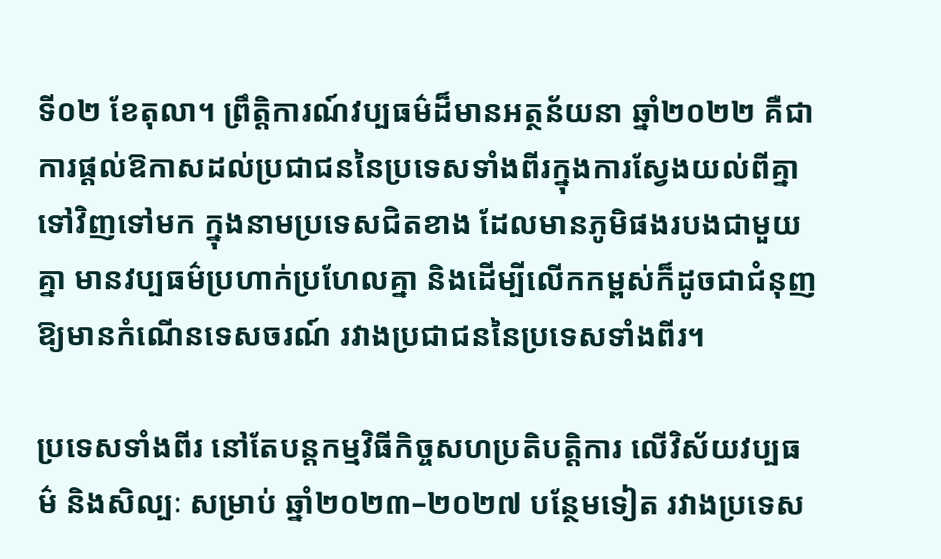ទី០២ ខែតុលា។ ព្រឹត្តិការណ៍វប្បធម៌ដ៏មានអត្ថន័យនា ឆ្នាំ២០២២ គឺជាការផ្តល់ឱកាសដល់ប្រជាជននៃប្រទេសទាំងពីរក្នុងការស្វែងយល់ពីគ្នាទៅវិញទៅមក ក្នុងនាមប្រទេសជិតខាង ដែលមានភូមិផងរបងជាមួយគ្នា មានវប្បធម៌ប្រហាក់ប្រហែលគ្នា និងដើម្បីលើកកម្ពស់ក៏ដូចជាជំនុញឱ្យមានកំណើនទេសចរណ៍ រវាងប្រជាជននៃប្រទេសទាំងពីរ។

ប្រទេសទាំងពីរ នៅតែបន្តកម្មវិធីកិច្ចសហប្រតិបត្តិការ លើវិស័យវប្បធម៌ និងសិល្បៈ សម្រាប់ ឆ្នាំ២០២៣–២០២៧ បន្ថែមទៀត រវាងប្រទេស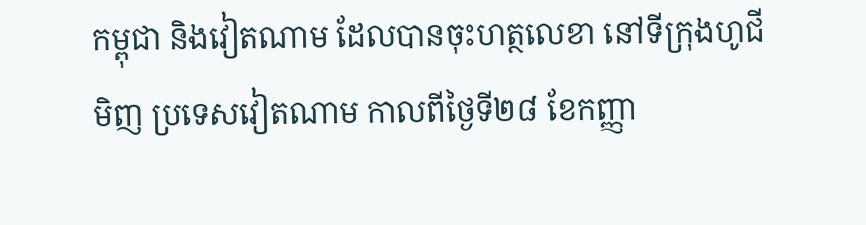កម្ពុជា និងវៀតណាម ដែលបានចុះហត្ថលេខា នៅទីក្រុងហូជីមិញ ប្រទេសវៀតណាម កាលពីថ្ងៃទី២៨ ខែកញ្ញា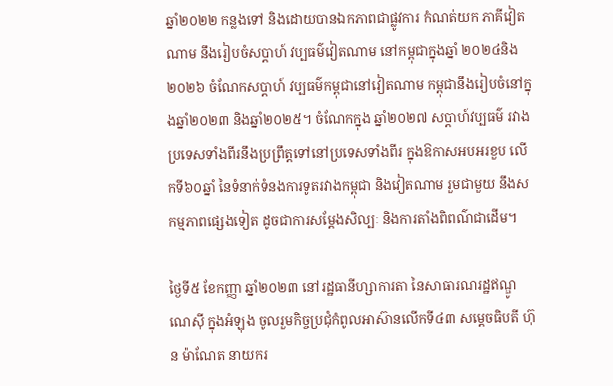ឆ្នាំ២០២២ កន្លងទៅ និងដោយបានឯកភាពជាផ្លូវការ កំណត់យក ភាគីវៀតណាម នឹងរៀបចំសប្តាហ៍ វប្បធម៌វៀតណាម នៅកម្ពុជាក្នុងឆ្នាំ ២០២៤និង២០២៦ ចំណែកសប្តាហ៍ វប្បធម៌កម្ពុជានៅវៀតណាម កម្ពុជានឹងរៀបចំនៅក្នុងឆ្នាំ២០២៣ និងឆ្នាំ២០២៥។ ចំណែកក្នុង ឆ្នាំ២០២៧ សប្តាហ៍វប្បធម៌ រវាងប្រទេសទាំងពីរនឹងប្រព្រឹត្តទៅនៅប្រទេសទាំងពីរ ក្នុងឱកាសអបអរខួប លើកទី៦០ឆ្នាំ នៃទំនាក់ទំនងការទូតរវាងកម្ពុជា និងវៀតណាម រួមជាមួយ នឹងសកម្មភាពផ្សេងទៀត ដូចជាការសម្តែងសិល្បៈ និងការតាំងពិពណ៌ជាដើម។

ថ្ងៃទី៥ ខែកញ្ញា ឆ្នាំ២០២៣ នៅរដ្ឋធានីហ្សាការតា នៃសាធារណរដ្ឋឥណ្ឌូណេស៊ី ក្នុងអំឡុង ចូលរួមកិច្ចប្រជុំកំពូលអាស៊ានលើកទី៤៣ សម្តេចធិបតី ហ៊ុន ម៉ាណែត នាយករ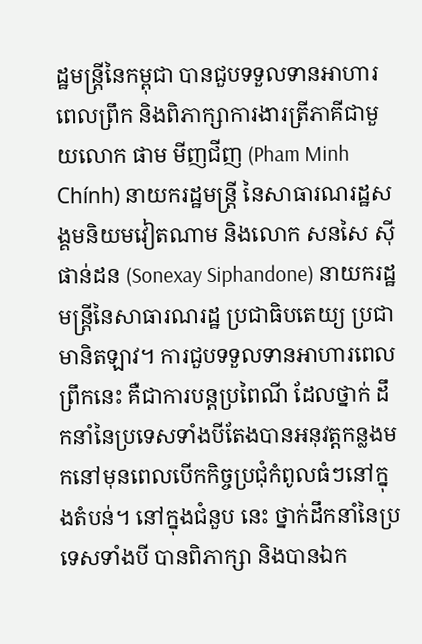ដ្ឋមន្ត្រីនៃកម្ពុជា បានជួបទទួលទានអាហារពេលព្រឹក និងពិភាក្សាការងារត្រីភាគីជាមួយលោក ផាម មីញជីញ (Pham Minh Chính) នាយករដ្ឋមន្ត្រី នៃសាធារណរដ្ឋសង្គមនិយមវៀតណាម និងលោក សនសៃ ស៊ីផាន់ដន (Sonexay Siphandone) នាយករដ្ឋមន្ត្រីនៃសាធារណរដ្ឋ ប្រជាធិបតេយ្យ ប្រជាមានិតឡាវ។ ការជួបទទួលទានអាហារពេលព្រឹកនេះ គឺជាការបន្តប្រពៃណី ដែលថ្នាក់ ដឹកនាំនៃប្រទេសទាំងបីតែងបានអនុវត្តកន្លងមកនៅមុនពេលបើកកិច្ចប្រជុំកំពូលធំៗនៅក្នុងតំបន់។ នៅក្នុងជំនួប នេះ ថ្នាក់ដឹកនាំនៃប្រទេសទាំងបី បានពិភាក្សា និងបានឯក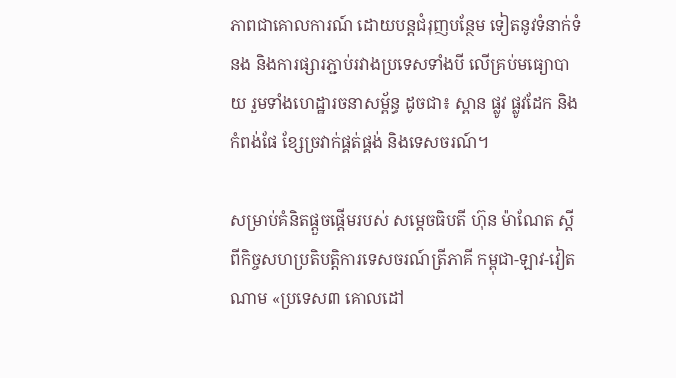ភាពជាគោលការណ៍ ដោយបន្តជំរុញបន្ថែម ទៀតនូវទំនាក់ទំនង និងការផ្សារភ្ជាប់រវាងប្រទេសទាំងបី លើគ្រប់មធ្យោបាយ រួមទាំងហេដ្ឋារចនាសម្ព័ន្ធ ដូចជា៖ ស្ពាន ផ្លូវ ផ្លូវដែក និងកំពង់ផែ ខ្សែច្រវាក់ផ្គត់ផ្គង់ និងទេសចរណ៍។

សម្រាប់គំនិតផ្តួចផ្តើមរបស់ សម្តេចធិបតី ហ៊ុន ម៉ាណែត ស្តីពីកិច្ចសហប្រតិបត្តិការទេសចរណ៍ត្រីភាគី កម្ពុជា-ឡាវ-វៀតណាម «ប្រទេស៣ គោលដៅ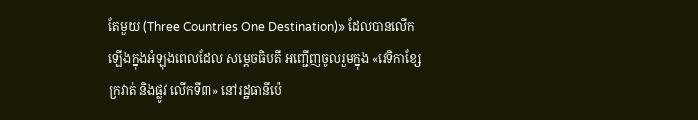តែមួយ (Three Countries One Destination)» ដែលបានលើកឡើងក្នុងអំឡុងពេលដែល សម្ដេចធិបតី អញ្ជើញចូលរួមក្នុង «វេទិកាខ្សែក្រវាត់ និងផ្លូវ លើកទី៣» នៅរដ្ឋធានីប៉េ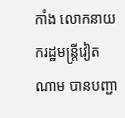កាំង លោកនាយករដ្ឋមន្ត្រីវៀតណាម បានបញ្ជា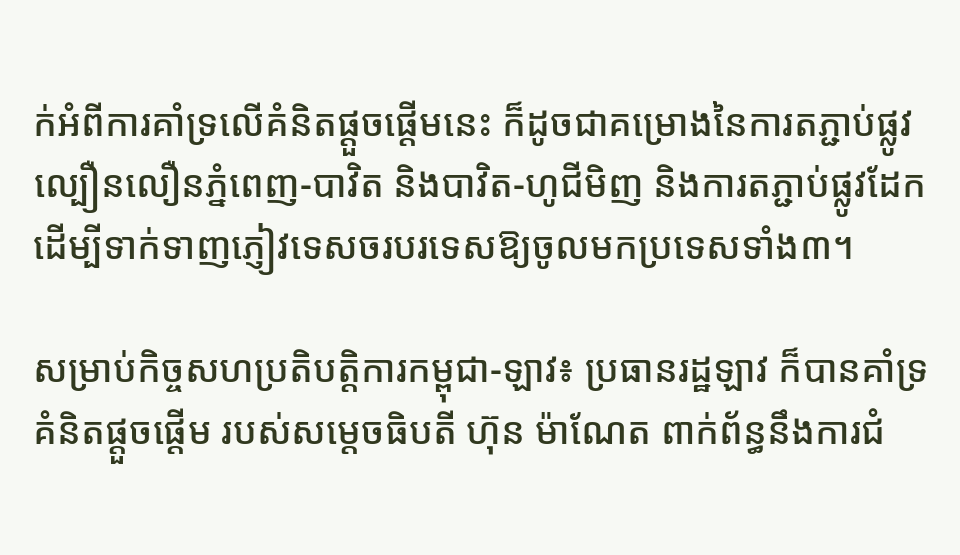ក់អំពីការគាំទ្រលើគំនិតផ្តួចផ្តើមនេះ ក៏ដូចជាគម្រោងនៃការតភ្ជាប់ផ្លូវល្បឿនលឿនភ្នំពេញ-បាវិត និងបាវិត-ហូជីមិញ និងការតភ្ជាប់ផ្លូវដែក ដើម្បីទាក់ទាញភ្ញៀវទេសចរបរទេសឱ្យចូលមកប្រទេសទាំង៣។

សម្រាប់កិច្ចសហប្រតិបត្តិការកម្ពុជា-ឡាវ៖ ប្រធានរដ្ឋឡាវ ក៏បានគាំទ្រគំនិតផ្តួចផ្តើម របស់សម្តេចធិបតី ហ៊ុន ម៉ាណែត ពាក់ព័ន្ធនឹងការជំ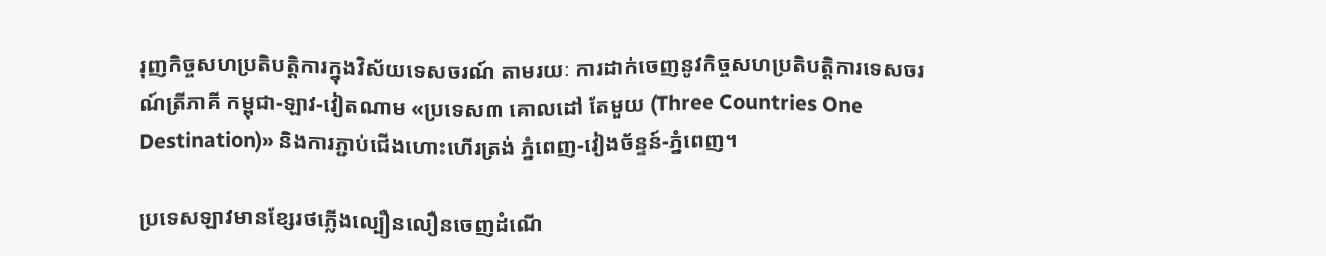រុញកិច្ចសហប្រតិបត្តិការក្នុងវិស័យទេសចរណ៍ តាមរយៈ ការដាក់ចេញនូវកិច្ចសហប្រតិបត្តិការទេសចរណ៍ត្រីភាគី កម្ពុជា-ឡាវ-វៀតណាម «ប្រទេស៣ គោលដៅ តែមួយ (Three Countries One Destination)» និងការភ្ជាប់ជើងហោះហើរត្រង់ ភ្នំពេញ-វៀងច័ន្ទន៍-ភ្នំពេញ។

ប្រទេសឡាវមានខ្សែរថភ្លើងល្បឿនលឿនចេញដំណើ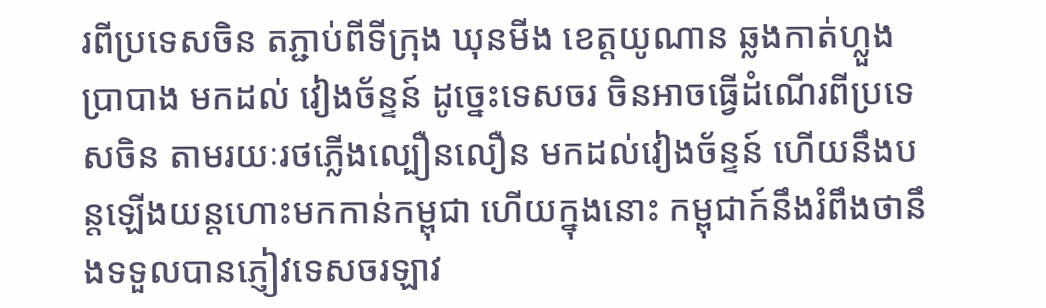រពីប្រទេសចិន តភ្ជាប់ពីទីក្រុង ឃុនមីង ខេត្តយូណាន ឆ្លងកាត់ហ្លួងប្រាបាង មកដល់ វៀងច័ន្ទន៍ ដូច្នេះទេសចរ ចិនអាចធ្វើដំណើរពីប្រទេសចិន តាមរយៈរថភ្លើងល្បឿនលឿន មកដល់វៀងច័ន្ទន៍ ហើយនឹងបន្តឡើងយន្តហោះមកកាន់កម្ពុជា ហើយក្នុងនោះ កម្ពុជាក៍នឹងរំពឹងថានឹងទទួលបានភ្ញៀវទេសចរឡាវ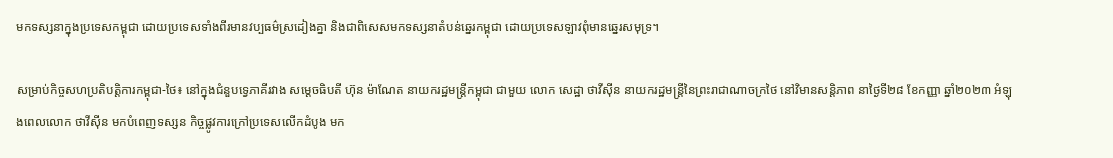មកទស្សនាក្នុងប្រទេសកម្ពុជា ដោយប្រទេសទាំងពីរមានវប្បធម៌ស្រដៀងគ្នា និងជាពិសេសមកទស្សនាតំបន់ឆ្នេរកម្ពុជា ដោយប្រទេសឡាវពុំមានឆ្នេរសមុទ្រ។

សម្រាប់កិច្ចសហប្រតិបត្តិការកម្ពុជា-ថៃ៖ នៅក្នុងជំនួបទ្វេភាគីរវាង សម្តេចធិបតី ហ៊ុន ម៉ាណែត នាយករដ្ឋមន្រ្តីកម្ពុជា ជាមួយ លោក សេដ្ឋា ថាវីស៊ីន នាយករដ្ឋមន្ត្រីនៃព្រះរាជាណាចក្រថៃ នៅវិមានសន្តិភាព នាថ្ងៃទី២៨ ខែកញ្ញា ឆ្នាំ២០២៣ អំឡុងពេលលោក ថាវីស៊ីន មកបំពេញទស្សន កិច្ចផ្លូវការក្រៅប្រទេសលើកដំបូង មក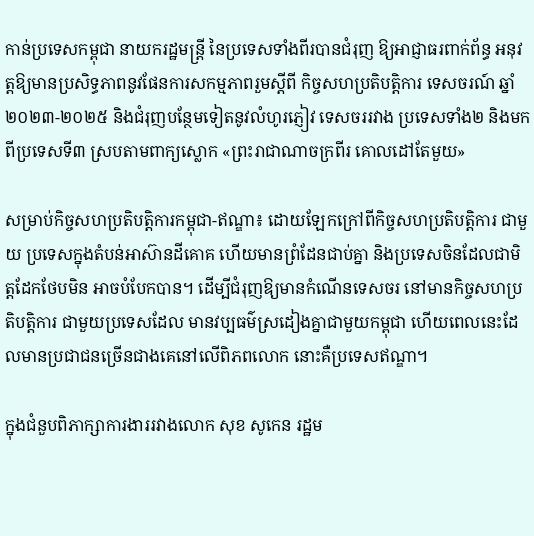កាន់ប្រទេសកម្ពុជា នាយករដ្ឋមន្ត្រី នៃប្រទេសទាំងពីរបានជំរុញ ឱ្យអាជ្ញាធរពាក់ព័ន្ធ អនុវត្តឱ្យមានប្រសិទ្ធភាពនូវផែនការសកម្មភាពរួមស្ដីពី កិច្ចសហប្រតិបត្តិការ ទេសចរណ៍ ឆ្នាំ២០២៣-២០២៥ និងជំរុញបន្ថែមទៀតនូវលំហូរភ្ញៀវ ទេសចររវាង ប្រទេសទាំង២ និងមកពីប្រទេសទី៣ ស្របតាមពាក្យស្លោក «ព្រះរាជាណាចក្រពីរ គោលដៅតែមួយ»

សម្រាប់កិច្ចសហប្រតិបត្តិការកម្ពុជា-ឥណ្ឌា៖ ដោយឡែកក្រៅពីកិច្ចសហប្រតិបត្តិការ ជាមួយ ប្រទេសក្នុងតំបន់អាស៊ានដីគោគ ហើយមានព្រំដែនជាប់គ្នា និងប្រទេសចិនដែលជាមិត្តដែកថែបមិន អាចបំបែកបាន។ ដើម្បីជំរុញឱ្យមានកំណើនទេសចរ នៅមានកិច្ចសហប្រតិបត្តិការ ជាមួយប្រទេសដែល មានវប្បធម៌ស្រដៀងគ្នាជាមួយកម្ពុជា ហើយពេលនេះដែលមានប្រជាជនច្រើនជាងគេនៅលើពិភពលោក នោះគឺប្រទេសឥណ្ឌា។

ក្នុងជំនួបពិភាក្សាការងាររវាងលោក សុខ សូកេន រដ្ឋម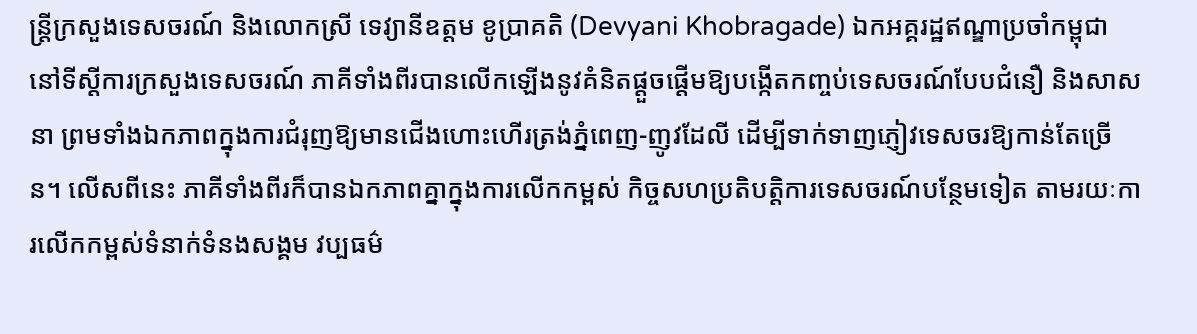ន្ត្រីក្រសួងទេសចរណ៍ និងលោកស្រី ទេវ្យានីឧត្តម ខូប្រាគតិ (Devyani Khobragade) ឯកអគ្គរដ្ឋឥណ្ឌាប្រចាំកម្ពុជា នៅទីស្ដីការក្រសួងទេសចរណ៍ ភាគីទាំងពីរបានលើកឡើងនូវគំនិតផ្តួចផ្តើមឱ្យបង្កើតកញ្ចប់ទេសចរណ៍បែបជំនឿ និងសាសនា ព្រមទាំងឯកភាពក្នុងការជំរុញឱ្យមានជើងហោះហើរត្រង់ភ្នំពេញ-ញូវដែលី ដើម្បីទាក់ទាញភ្ញៀវទេសចរឱ្យកាន់តែច្រើន។ លើសពីនេះ ភាគីទាំងពីរក៏បានឯកភាពគ្នាក្នុងការលើកកម្ពស់ កិច្ចសហប្រតិបត្តិការទេសចរណ៍បន្ថែមទៀត តាមរយៈការលើកកម្ពស់ទំនាក់ទំនងសង្គម វប្បធម៌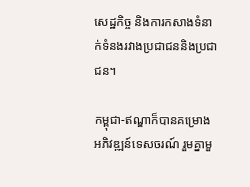សេដ្ឋកិច្ច និងការកសាងទំនាក់ទំនងរវាងប្រជាជននិងប្រជាជន។

កម្ពុជា-ឥណ្ឌាក៏បានគម្រោងអភិវឌ្ឍន៍ទេសចរណ៍ រួមគ្នាមួ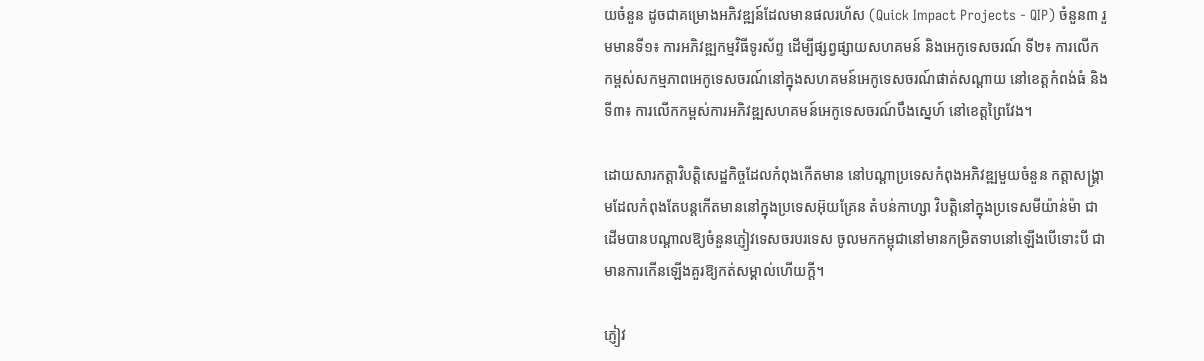យចំនួន ដូចជាគម្រោងអភិវឌ្ឍន៍ដែលមានផលរហ័ស (Quick Impact Projects - QIP) ចំនួន៣ រួមមានទី១៖ ការអភិវឌ្ឍកម្មវិធីទូរស័ព្ទ ដើម្បីផ្សព្វផ្សាយសហគមន៍ និងអេកូទេសចរណ៍ ទី២៖ ការលើក កម្ពស់សកម្មភាពអេកូទេសចរណ៍នៅក្នុងសហគមន៍អេកូទេសចរណ៍ផាត់សណ្តាយ នៅខេត្តកំពង់ធំ និងទី៣៖ ការលើកកម្ពស់ការអភិវឌ្ឍសហគមន៍អេកូទេសចរណ៍បឹងស្នេហ៍ នៅខេត្តព្រៃវែង។

ដោយសារកត្តាវិបត្តិសេដ្ឋកិច្ចដែលកំពុងកើតមាន នៅបណ្តាប្រទេសកំពុងអភិវឌ្ឍមួយចំនួន កត្តាសង្គ្រាមដែលកំពុងតែបន្តកើតមាននៅក្នុងប្រទេសអ៊ុយគ្រែន តំបន់កាហ្សា វិបត្តិនៅក្នុងប្រទេសមីយ៉ាន់ម៉ា ជាដើមបានបណ្តាលឱ្យចំនួនភ្ញៀវទេសចរបរទេស ចូលមកកម្ពុជានៅមានកម្រិតទាបនៅឡើងបើទោះបី ជាមានការកើនឡើងគួរឱ្យកត់សម្គាល់ហើយក្តី។

ភ្ញៀវ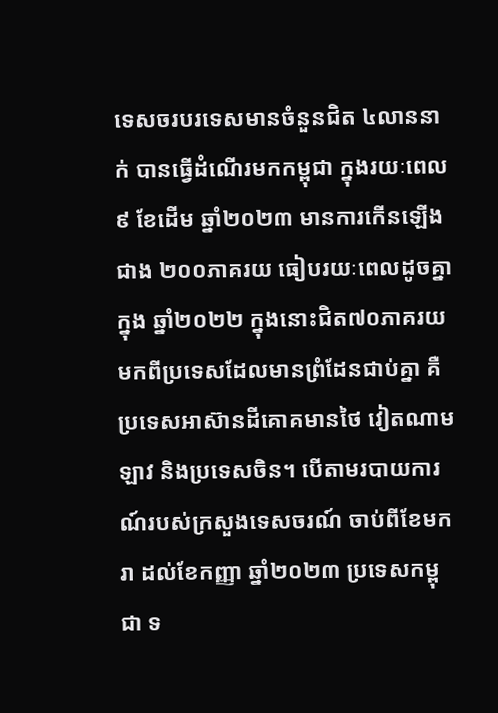ទេសចរបរទេសមានចំនួនជិត ៤លាននាក់ បានធ្វើដំណើរមកកម្ពុជា ក្នុងរយៈពេល៩ ខែដើម ឆ្នាំ២០២៣ មានការកើនឡើងជាង ២០០ភាគរយ ធៀបរយៈពេលដូចគ្នាក្នុង ឆ្នាំ២០២២ ក្នុងនោះជិត៧០ភាគរយ មកពីប្រទេសដែលមានព្រំដែនជាប់គ្នា គឺប្រទេសអាស៊ានដីគោគមានថៃ វៀតណាម ឡាវ និងប្រទេសចិន។ បើតាមរបាយការណ៍របស់ក្រសួងទេសចរណ៍ ចាប់ពីខែមករា ដល់ខែកញ្ញា ឆ្នាំ២០២៣ ប្រទេសកម្ពុជា ទ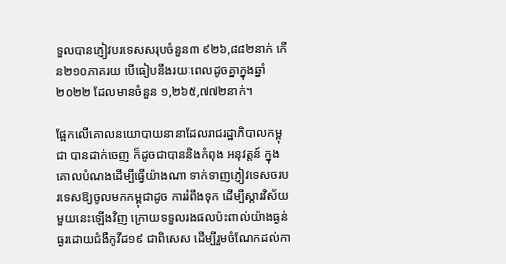ទួលបានភ្ញៀវបរទេសសរុបចំនួន៣ ៩២៦,៨៨២នាក់ កើន២១០ភាគរយ បើធៀបនឹងរយៈពេលដូចគ្នាក្នុងឆ្នាំ២០២២ ដែលមានចំនួន ១,២៦៥,៧៧២នាក់។

ផ្អែកលើគោលនយោបាយនានាដែលរាជរដ្ឋាភិបាលកម្ពុជា បានដាក់ចេញ ក៏ដូចជាបាននិងកំពុង អនុវត្តន៍ ក្នុងគោលបំណងដើម្បីធ្វើយ៉ាងណា ទាក់ទាញភ្ញៀវទេសចរបរទេសឱ្យចូលមកកម្ពុជាដូច ការរំពឹងទុក ដើម្បីស្តារវិស័យមួយនេះឡើងវិញ ក្រោយទទួលរងផលប៉ះពាល់យ៉ាងធ្ងន់ធ្ងរដោយជំងឺកូវីដ១៩ ជាពិសេស ដើម្បីរួមចំណែកដល់កា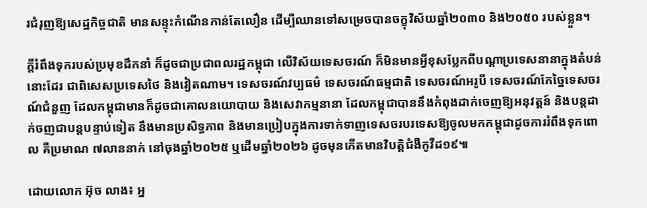រជំរុញឱ្យសេដ្ឋកិច្ចជាតិ មានសន្ទុះកំណើនកាន់តែលឿន ដើម្បីឈានទៅសម្រេចបានចក្ខុវិស័យឆ្នាំ២០៣០ និង២០៥០ របស់ខ្លួន។

ក្តីរំពឹងទុករបស់ប្រមុខដឹកនាំ ក៏ដូចជាប្រជាពលរដ្ឋកម្ពុជា លើវិស័យទេសចរណ៍ ក៏មិនមានអ្វីខុសប្លែកពីបណ្តាប្រទេសនានាក្នុងតំបន់នោះដែរ ជាពិសេសប្រទេសថៃ និងវៀតណាម។ ទេសចរណ៍វប្បធម៌ ទេសចរណ៍ធម្មជាតិ ទេសចរណ៍អរូបី ទេសចរណ៍កែច្នៃទេសចរណ៍ជំនួញ ដែលកម្ពុជាមានក៏ដូចជាគោលនយោបាយ និងសេវាកម្មនានា ដែលកម្ពុជាបាននឹងកំពុងដាក់ចេញឱ្យអនុវត្តន៍ និងបន្តដាក់ចញជាបន្តបន្ទាប់ទៀត នឹងមានប្រសិទ្ធភាព និងមានប្រៀបក្នុងការទាក់ទាញទេសចរបរទេសឱ្យចូលមកកម្ពុជាដូចការរំពឹងទុកពោល គឺប្រមាណ ៧លាននាក់ នៅចុងឆ្នាំ២០២៥ ឬដើមឆ្នាំ២០២៦ ដូចមុនកើតមានវិបត្តិជំងឺកូវីដ១៩៕

ដោយលោក អ៊ុច លាង៖ អ្ន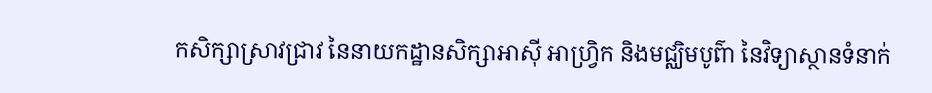កសិក្សាស្រាវជ្រាវ នៃនាយកដ្ឋានសិក្សាអាស៊ី អាហ្វ្រិក និងមជ្ឈិមបូព៌ា នៃវិទ្យាស្ថានទំនាក់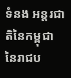ទំនង អន្តរជាតិនៃកម្ពុជា នៃរាជប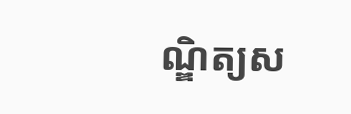ណ្ឌិត្យស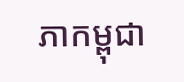ភាកម្ពុជា